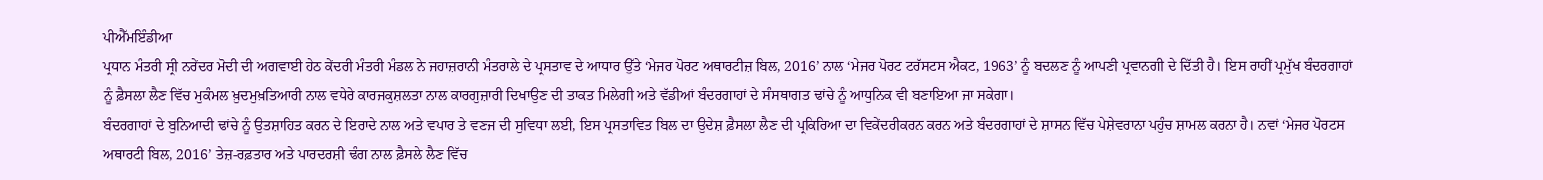ਪੀਐੱਮਇੰਡੀਆ
ਪ੍ਰਧਾਨ ਮੰਤਰੀ ਸ੍ਰੀ ਨਰੇਂਦਰ ਮੋਦੀ ਦੀ ਅਗਵਾਈ ਹੇਠ ਕੇਂਦਰੀ ਮੰਤਰੀ ਮੰਡਲ ਨੇ ਜਹਾਜ਼ਰਾਨੀ ਮੰਤਰਾਲੇ ਦੇ ਪ੍ਰਸਤਾਵ ਦੇ ਆਧਾਰ ਉੱਤੇ ‘ਮੇਜਰ ਪੋਰਟ ਅਥਾਰਟੀਜ਼ ਬਿਲ, 2016’ ਨਾਲ ‘ਮੇਜਰ ਪੋਰਟ ਟਰੱਸਟਸ ਐਕਟ, 1963’ ਨੂੰ ਬਦਲਣ ਨੂੰ ਆਪਣੀ ਪ੍ਰਵਾਨਗੀ ਦੇ ਦਿੱਤੀ ਹੈ। ਇਸ ਰਾਹੀਂ ਪ੍ਰਮੁੱਖ ਬੰਦਰਗਾਹਾਂ ਨੂੰ ਫ਼ੈਸਲਾ ਲੈਣ ਵਿੱਚ ਮੁਕੰਮਲ ਖ਼ੁਦਮੁਖ਼ਤਿਆਰੀ ਨਾਲ ਵਧੇਰੇ ਕਾਰਜਕੁਸ਼ਲਤਾ ਨਾਲ ਕਾਰਗੁਜ਼ਾਰੀ ਦਿਖਾਉਣ ਦੀ ਤਾਕਤ ਮਿਲੇਗੀ ਅਤੇ ਵੱਡੀਆਂ ਬੰਦਰਗਾਹਾਂ ਦੇ ਸੰਸਥਾਗਤ ਢਾਂਚੇ ਨੂੰ ਆਧੁਨਿਕ ਵੀ ਬਣਾਇਆ ਜਾ ਸਕੇਗਾ।
ਬੰਦਰਗਾਹਾਂ ਦੇ ਬੁਨਿਆਦੀ ਢਾਂਚੇ ਨੂੰ ਉਤਸ਼ਾਹਿਤ ਕਰਨ ਦੇ ਇਰਾਦੇ ਨਾਲ ਅਤੇ ਵਪਾਰ ਤੇ ਵਣਜ ਦੀ ਸੁਵਿਧਾ ਲਈ, ਇਸ ਪ੍ਰਸਤਾਵਿਤ ਬਿਲ ਦਾ ਉਦੇਸ਼ ਫ਼ੈਸਲਾ ਲੈਣ ਦੀ ਪ੍ਰਕਿਰਿਆ ਦਾ ਵਿਕੇਂਦਰੀਕਰਨ ਕਰਨ ਅਤੇ ਬੰਦਰਗਾਹਾਂ ਦੇ ਸ਼ਾਸਨ ਵਿੱਚ ਪੇਸ਼ੇਵਰਾਨਾ ਪਹੁੰਚ ਸ਼ਾਮਲ ਕਰਨਾ ਹੈ। ਨਵਾਂ ‘ਮੇਜਰ ਪੋਰਟਸ ਅਥਾਰਟੀ ਬਿਲ, 2016’ ਤੇਜ਼-ਰਫ਼ਤਾਰ ਅਤੇ ਪਾਰਦਰਸ਼ੀ ਢੰਗ ਨਾਲ ਫ਼ੈਸਲੇ ਲੈਣ ਵਿੱਚ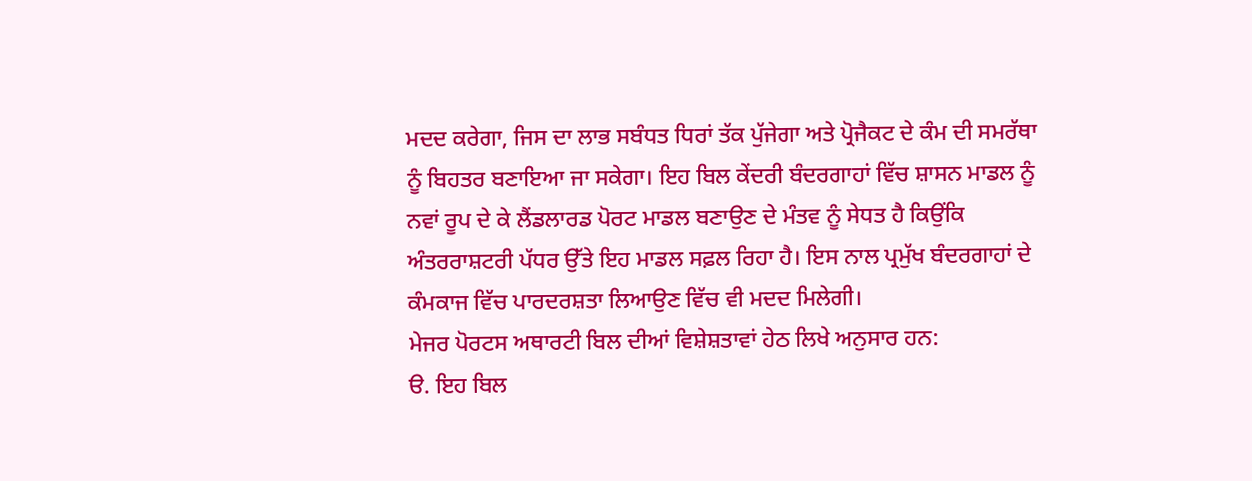ਮਦਦ ਕਰੇਗਾ, ਜਿਸ ਦਾ ਲਾਭ ਸਬੰਧਤ ਧਿਰਾਂ ਤੱਕ ਪੁੱਜੇਗਾ ਅਤੇ ਪ੍ਰੋਜੈਕਟ ਦੇ ਕੰਮ ਦੀ ਸਮਰੱਥਾ ਨੂੰ ਬਿਹਤਰ ਬਣਾਇਆ ਜਾ ਸਕੇਗਾ। ਇਹ ਬਿਲ ਕੇਂਦਰੀ ਬੰਦਰਗਾਹਾਂ ਵਿੱਚ ਸ਼ਾਸਨ ਮਾਡਲ ਨੂੰ ਨਵਾਂ ਰੂਪ ਦੇ ਕੇ ਲੈਂਡਲਾਰਡ ਪੋਰਟ ਮਾਡਲ ਬਣਾਉਣ ਦੇ ਮੰਤਵ ਨੂੰ ਸੇਧਤ ਹੈ ਕਿਉਂਕਿ ਅੰਤਰਰਾਸ਼ਟਰੀ ਪੱਧਰ ਉੱਤੇ ਇਹ ਮਾਡਲ ਸਫ਼ਲ ਰਿਹਾ ਹੈ। ਇਸ ਨਾਲ ਪ੍ਰਮੁੱਖ ਬੰਦਰਗਾਹਾਂ ਦੇ ਕੰਮਕਾਜ ਵਿੱਚ ਪਾਰਦਰਸ਼ਤਾ ਲਿਆਉਣ ਵਿੱਚ ਵੀ ਮਦਦ ਮਿਲੇਗੀ।
ਮੇਜਰ ਪੋਰਟਸ ਅਥਾਰਟੀ ਬਿਲ ਦੀਆਂ ਵਿਸ਼ੇਸ਼ਤਾਵਾਂ ਹੇਠ ਲਿਖੇ ਅਨੁਸਾਰ ਹਨ:
ੳ. ਇਹ ਬਿਲ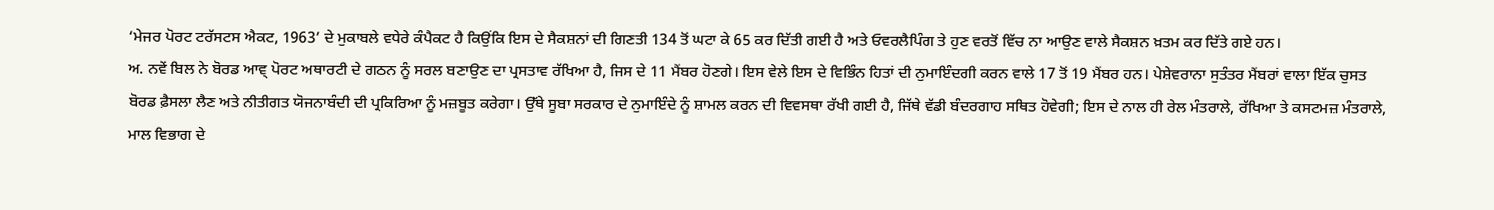‘ਮੇਜਰ ਪੋਰਟ ਟਰੱਸਟਸ ਐਕਟ, 1963’ ਦੇ ਮੁਕਾਬਲੇ ਵਧੇਰੇ ਕੰਪੈਕਟ ਹੈ ਕਿਉਂਕਿ ਇਸ ਦੇ ਸੈਕਸ਼ਨਾਂ ਦੀ ਗਿਣਤੀ 134 ਤੋਂ ਘਟਾ ਕੇ 65 ਕਰ ਦਿੱਤੀ ਗਈ ਹੈ ਅਤੇ ਓਵਰਲੈਪਿੰਗ ਤੇ ਹੁਣ ਵਰਤੋਂ ਵਿੱਚ ਨਾ ਆਉਣ ਵਾਲੇ ਸੈਕਸ਼ਨ ਖ਼ਤਮ ਕਰ ਦਿੱਤੇ ਗਏ ਹਨ।
ਅ. ਨਵੇਂ ਬਿਲ ਨੇ ਬੋਰਡ ਆਵ੍ ਪੋਰਟ ਅਥਾਰਟੀ ਦੇ ਗਠਨ ਨੂੰ ਸਰਲ ਬਣਾਉਣ ਦਾ ਪ੍ਰਸਤਾਵ ਰੱਖਿਆ ਹੈ, ਜਿਸ ਦੇ 11 ਮੈਂਬਰ ਹੋਣਗੇ। ਇਸ ਵੇਲੇ ਇਸ ਦੇ ਵਿਭਿੰਨ ਹਿਤਾਂ ਦੀ ਨੁਮਾਇੰਦਗੀ ਕਰਨ ਵਾਲੇ 17 ਤੋਂ 19 ਮੈਂਬਰ ਹਨ। ਪੇਸ਼ੇਵਰਾਨਾ ਸੁਤੰਤਰ ਮੈਂਬਰਾਂ ਵਾਲਾ ਇੱਕ ਚੁਸਤ ਬੋਰਡ ਫ਼ੈਸਲਾ ਲੈਣ ਅਤੇ ਨੀਤੀਗਤ ਯੋਜਨਾਬੰਦੀ ਦੀ ਪ੍ਰਕਿਰਿਆ ਨੂੰ ਮਜ਼ਬੂਤ ਕਰੇਗਾ। ਉੱਥੇ ਸੂਬਾ ਸਰਕਾਰ ਦੇ ਨੁਮਾਇੰਦੇ ਨੂੰ ਸ਼ਾਮਲ ਕਰਨ ਦੀ ਵਿਵਸਥਾ ਰੱਖੀ ਗਈ ਹੈ, ਜਿੱਥੇ ਵੱਡੀ ਬੰਦਰਗਾਹ ਸਥਿਤ ਹੋਵੇਗੀ; ਇਸ ਦੇ ਨਾਲ ਹੀ ਰੇਲ ਮੰਤਰਾਲੇ, ਰੱਖਿਆ ਤੇ ਕਸਟਮਜ਼ ਮੰਤਰਾਲੇ, ਮਾਲ ਵਿਭਾਗ ਦੇ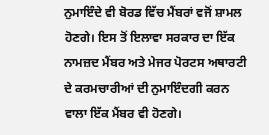ਨੁਮਾਇੰਦੇ ਵੀ ਬੋਰਡ ਵਿੱਚ ਮੈਂਬਰਾਂ ਵਜੋਂ ਸ਼ਾਮਲ ਹੋਣਗੇ। ਇਸ ਤੋਂ ਇਲਾਵਾ ਸਰਕਾਰ ਦਾ ਇੱਕ ਨਾਮਜ਼ਦ ਮੈਂਬਰ ਅਤੇ ਮੇਜਰ ਪੋਰਟਸ ਅਥਾਰਟੀ ਦੇ ਕਰਮਚਾਰੀਆਂ ਦੀ ਨੁਮਾਇੰਦਗੀ ਕਰਨ ਵਾਲਾ ਇੱਕ ਮੈਂਬਰ ਵੀ ਹੋਣਗੇ।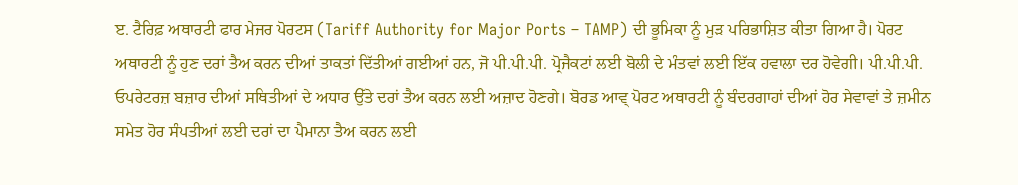ੲ. ਟੈਰਿਫ਼ ਅਥਾਰਟੀ ਫਾਰ ਮੇਜਰ ਪੋਰਟਸ (Tariff Authority for Major Ports – TAMP) ਦੀ ਭੂਮਿਕਾ ਨੂੰ ਮੁੜ ਪਰਿਭਾਸ਼ਿਤ ਕੀਤਾ ਗਿਆ ਹੈ। ਪੋਰਟ ਅਥਾਰਟੀ ਨੂੰ ਹੁਣ ਦਰਾਂ ਤੈਅ ਕਰਨ ਦੀਆਂ ਤਾਕਤਾਂ ਦਿੱਤੀਆਂ ਗਈਆਂ ਹਨ, ਜੋ ਪੀ.ਪੀ.ਪੀ. ਪ੍ਰੋਜੈਕਟਾਂ ਲਈ ਬੋਲੀ ਦੇ ਮੰਤਵਾਂ ਲਈ ਇੱਕ ਹਵਾਲਾ ਦਰ ਹੋਵੇਗੀ। ਪੀ.ਪੀ.ਪੀ. ਓਪਰੇਟਰਜ਼ ਬਜ਼ਾਰ ਦੀਆਂ ਸਥਿਤੀਆਂ ਦੇ ਅਧਾਰ ਉੱਤੇ ਦਰਾਂ ਤੈਅ ਕਰਨ ਲਈ ਅਜ਼ਾਦ ਹੋਣਗੇ। ਬੋਰਡ ਆਵ੍ ਪੋਰਟ ਅਥਾਰਟੀ ਨੂੰ ਬੰਦਰਗਾਹਾਂ ਦੀਆਂ ਹੋਰ ਸੇਵਾਵਾਂ ਤੇ ਜ਼ਮੀਨ ਸਮੇਤ ਹੋਰ ਸੰਪਤੀਆਂ ਲਈ ਦਰਾਂ ਦਾ ਪੈਮਾਨਾ ਤੈਅ ਕਰਨ ਲਈ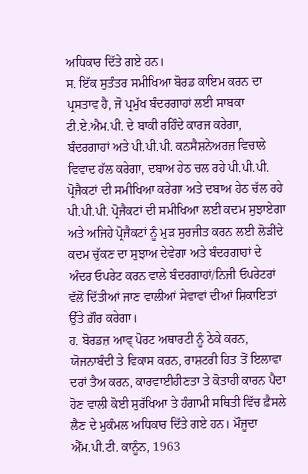ਅਧਿਕਾਰ ਦਿੱਤੇ ਗਏ ਹਨ।
ਸ. ਇੱਕ ਸੁਤੰਤਰ ਸਮੀਖਿਆ ਬੋਰਡ ਕਾਇਮ ਕਰਨ ਦਾ ਪ੍ਰਸਤਾਵ ਹੈ, ਜੋ ਪ੍ਰਮੁੱਖ ਬੰਦਰਗਾਹਾਂ ਲਈ ਸਾਬਕਾ ਟੀ.ਏ.ਐਮ.ਪੀ. ਦੇ ਬਾਕੀ ਰਹਿੰਦੇ ਕਾਰਜ ਕਰੇਗਾ, ਬੰਦਰਗਾਹਾਂ ਅਤੇ ਪੀ.ਪੀ.ਪੀ. ਕਨਸੈਸ਼ਨੇਅਰਜ਼ ਵਿਚਾਲੇ ਵਿਵਾਦ ਹੱਲ ਕਰੇਗਾ, ਦਬਾਅ ਹੇਠ ਚਲ ਰਹੇ ਪੀ.ਪੀ.ਪੀ. ਪ੍ਰੋਜੈਕਟਾਂ ਦੀ ਸਮੀਖਿਆ ਕਰੇਗਾ ਅਤੇ ਦਬਾਅ ਹੇਠ ਚੱਲ ਰਹੇ ਪੀ.ਪੀ.ਪੀ. ਪ੍ਰੋਜੈਕਟਾਂ ਦੀ ਸਮੀਖਿਆ ਲਈ ਕਦਮ ਸੁਝਾਏਗਾ ਅਤੇ ਅਜਿਹੇ ਪ੍ਰੋਜੈਕਟਾਂ ਨੂੰ ਮੁੜ ਸੁਰਜੀਤ ਕਰਨ ਲਈ ਲੋੜੀਂਦੇ ਕਦਮ ਚੁੱਕਣ ਦਾ ਸੁਝਾਅ ਦੇਵੇਗਾ ਅਤੇ ਬੰਦਰਗਾਹਾਂ ਦੇ ਅੰਦਰ ਓਪਰੇਟ ਕਰਨ ਵਾਲੇ ਬੰਦਰਗਾਹਾਂ/ਨਿਜੀ ਓਪਰੇਟਰਾਂ ਵੱਲੋਂ ਦਿੱਤੀਆਂ ਜਾਣ ਵਾਲੀਆਂ ਸੇਵਾਵਾਂ ਦੀਆਂ ਸ਼ਿਕਾਇਤਾਂ ਉੱਤੇ ਗ਼ੌਰ ਕਰੇਗਾ।
ਹ. ਬੋਰਡਜ਼ ਆਵ੍ ਪੋਰਟ ਅਥਾਰਟੀ ਨੂੰ ਠੇਕੇ ਕਰਨ, ਯੋਜਨਾਬੰਦੀ ਤੇ ਵਿਕਾਸ ਕਰਨ, ਰਾਸ਼ਟਰੀ ਹਿਤ ਤੋਂ ਇਲਾਵਾ ਦਰਾਂ ਤੈਅ ਕਰਨ, ਕਾਰਵਾਈਹੀਣਤਾ ਤੇ ਕੋਤਾਹੀ ਕਾਰਨ ਪੈਦਾ ਹੋਣ ਵਾਲੀ ਕੋਈ ਸੁਰੱਖਿਆ ਤੇ ਹੰਗਾਮੀ ਸਥਿਤੀ ਵਿੱਚ ਫ਼ੈਸਲੇ ਲੈਣ ਦੇ ਮੁਕੰਮਲ ਅਧਿਕਾਰ ਦਿੱਤੇ ਗਏ ਹਨ। ਮੌਜੂਦਾ ਐੱਮ.ਪੀ.ਟੀ. ਕਾਨੂੰਨ, 1963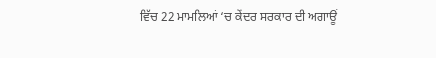ਵਿੱਚ 22 ਮਾਮਲਿਆਂ ‘ਚ ਕੇਂਦਰ ਸਰਕਾਰ ਦੀ ਅਗਾਊਂ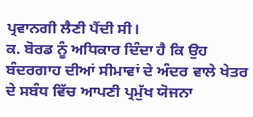ਪ੍ਰਵਾਨਗੀ ਲੈਣੀ ਪੈਂਦੀ ਸੀ।
ਕ. ਬੋਰਡ ਨੂੰ ਅਧਿਕਾਰ ਦਿੰਦਾ ਹੈ ਕਿ ਉਹ ਬੰਦਰਗਾਹ ਦੀਆਂ ਸੀਮਾਵਾਂ ਦੇ ਅੰਦਰ ਵਾਲੇ ਖੇਤਰ ਦੇ ਸਬੰਧ ਵਿੱਚ ਆਪਣੀ ਪ੍ਰਮੁੱਖ ਯੋਜਨਾ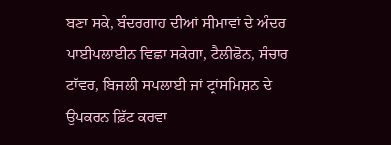ਬਣਾ ਸਕੇ, ਬੰਦਰਗਾਹ ਦੀਆਂ ਸੀਮਾਵਾਂ ਦੇ ਅੰਦਰ ਪਾਈਪਲਾਈਨ ਵਿਛਾ ਸਕੇਗਾ, ਟੈਲੀਫੋਨ, ਸੰਚਾਰ ਟਾੱਵਰ, ਬਿਜਲੀ ਸਪਲਾਈ ਜਾਂ ਟ੍ਰਾਂਸਮਿਸ਼ਨ ਦੇ ਉਪਕਰਨ ਫ਼ਿੱਟ ਕਰਵਾ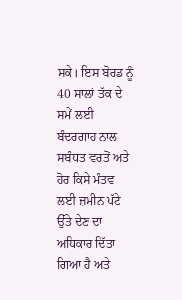ਸਕੇ। ਇਸ ਬੋਰਡ ਨੂੰ 40 ਸਾਲਾਂ ਤੱਕ ਦੇ ਸਮੇਂ ਲਈ ਬੰਦਰਗਾਹ ਨਾਲ ਸਬੰਧਤ ਵਰਤੋਂ ਅਤੇ ਹੋਰ ਕਿਸੇ ਮੰਤਵ ਲਈ ਜ਼ਮੀਨ ਪੱਟੇ ਉੱਤੇ ਦੇਣ ਦਾ ਅਧਿਕਾਰ ਦਿੱਤਾ ਗਿਆ ਹੈ ਅਤੇ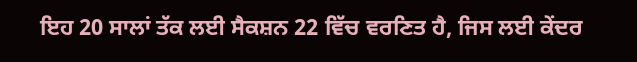ਇਹ 20 ਸਾਲਾਂ ਤੱਕ ਲਈ ਸੈਕਸ਼ਨ 22 ਵਿੱਚ ਵਰਣਿਤ ਹੈ, ਜਿਸ ਲਈ ਕੇਂਦਰ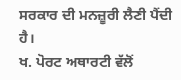ਸਰਕਾਰ ਦੀ ਮਨਜ਼ੂਰੀ ਲੈਣੀ ਪੈਂਦੀ ਹੈ।
ਖ. ਪੋਰਟ ਅਥਾਰਟੀ ਵੱਲੋਂ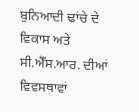ਬੁਨਿਆਦੀ ਢਾਂਚੇ ਦੇ ਵਿਕਾਸ ਅਤੇ ਸੀ.ਐੱਸ.ਆਰ. ਦੀਆਂ ਵਿਵਸਥਾਵਾਂ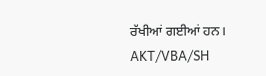ਰੱਖੀਆਂ ਗਈਆਂ ਹਨ।
AKT/VBA/SH